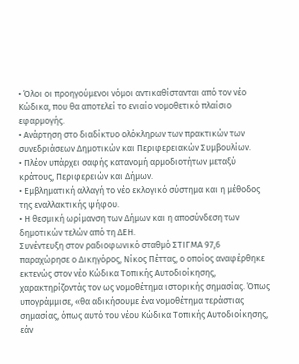• Όλοι οι προηγούμενοι νόμοι αντικαθίστανται από τον νέο Κώδικα, που θα αποτελεί το ενιαίο νομοθετικό πλαίσιο εφαρμογής.
• Ανάρτηση στο διαδίκτυο ολόκληρων των πρακτικών των συνεδριάσεων Δημοτικών και Περιφερειακών Συμβουλίων.
• Πλέον υπάρχει σαφής κατανομή αρμοδιοτήτων μεταξύ κράτους, Περιφερειών και Δήμων.
• Εμβληματική αλλαγή το νέο εκλογικό σύστημα και η μέθοδος της εναλλακτικής ψήφου.
• Η θεσμική ωρίμανση των Δήμων και η αποσύνδεση των δημοτικών τελών από τη ΔΕΗ.
Συνέντευξη στον ραδιοφωνικό σταθμό ΣΤΙΓΜΑ 97,6 παραχώρησε ο Δικηγόρος, Νίκος Πέττας, ο οποίος αναφέρθηκε εκτενώς στον νέο Κώδικα Τοπικής Αυτοδιοίκησης, χαρακτηρίζοντάς τον ως νομοθέτημα ιστορικής σημασίας. Όπως υπογράμμισε, «θα αδικήσουμε ένα νομοθέτημα τεράστιας σημασίας, όπως αυτό του νέου Κώδικα Τοπικής Αυτοδιοίκησης, εάν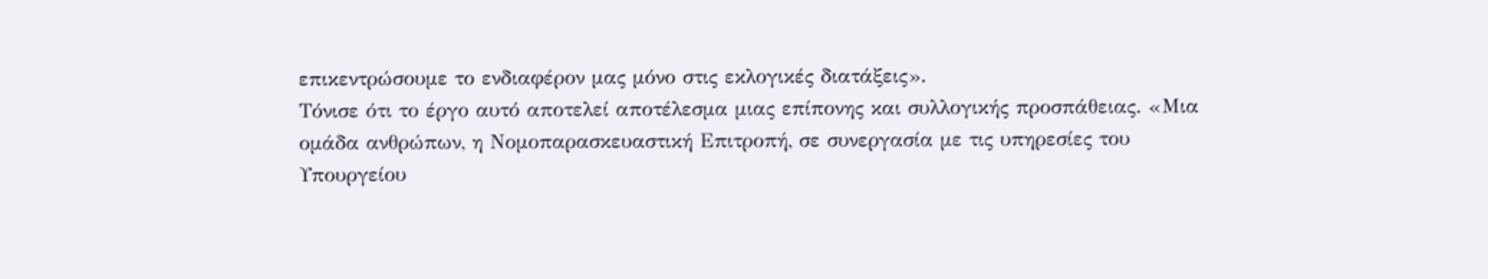επικεντρώσουμε το ενδιαφέρον μας μόνο στις εκλογικές διατάξεις».
Τόνισε ότι το έργο αυτό αποτελεί αποτέλεσμα μιας επίπονης και συλλογικής προσπάθειας. «Μια ομάδα ανθρώπων, η Νομοπαρασκευαστική Επιτροπή, σε συνεργασία με τις υπηρεσίες του Υπουργείου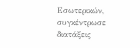Εσωτερικών, συγκέντρωσε διατάξεις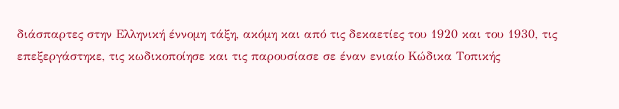διάσπαρτες στην Ελληνική έννομη τάξη, ακόμη και από τις δεκαετίες του 1920 και του 1930, τις επεξεργάστηκε, τις κωδικοποίησε και τις παρουσίασε σε έναν ενιαίο Κώδικα Τοπικής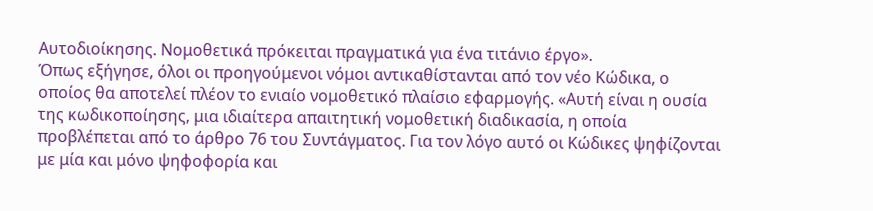Αυτοδιοίκησης. Νομοθετικά πρόκειται πραγματικά για ένα τιτάνιο έργο».
Όπως εξήγησε, όλοι οι προηγούμενοι νόμοι αντικαθίστανται από τον νέο Κώδικα, ο οποίος θα αποτελεί πλέον το ενιαίο νομοθετικό πλαίσιο εφαρμογής. «Αυτή είναι η ουσία της κωδικοποίησης, μια ιδιαίτερα απαιτητική νομοθετική διαδικασία, η οποία προβλέπεται από το άρθρο 76 του Συντάγματος. Για τον λόγο αυτό οι Κώδικες ψηφίζονται με μία και μόνο ψηφοφορία και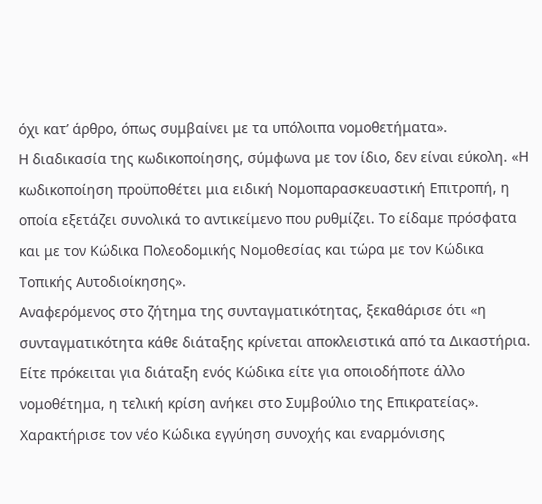όχι κατ’ άρθρο, όπως συμβαίνει με τα υπόλοιπα νομοθετήματα».
Η διαδικασία της κωδικοποίησης, σύμφωνα με τον ίδιο, δεν είναι εύκολη. «Η κωδικοποίηση προϋποθέτει μια ειδική Νομοπαρασκευαστική Επιτροπή, η οποία εξετάζει συνολικά το αντικείμενο που ρυθμίζει. Το είδαμε πρόσφατα και με τον Κώδικα Πολεοδομικής Νομοθεσίας και τώρα με τον Κώδικα Τοπικής Αυτοδιοίκησης».
Αναφερόμενος στο ζήτημα της συνταγματικότητας, ξεκαθάρισε ότι «η συνταγματικότητα κάθε διάταξης κρίνεται αποκλειστικά από τα Δικαστήρια. Είτε πρόκειται για διάταξη ενός Κώδικα είτε για οποιοδήποτε άλλο νομοθέτημα, η τελική κρίση ανήκει στο Συμβούλιο της Επικρατείας».
Χαρακτήρισε τον νέο Κώδικα εγγύηση συνοχής και εναρμόνισης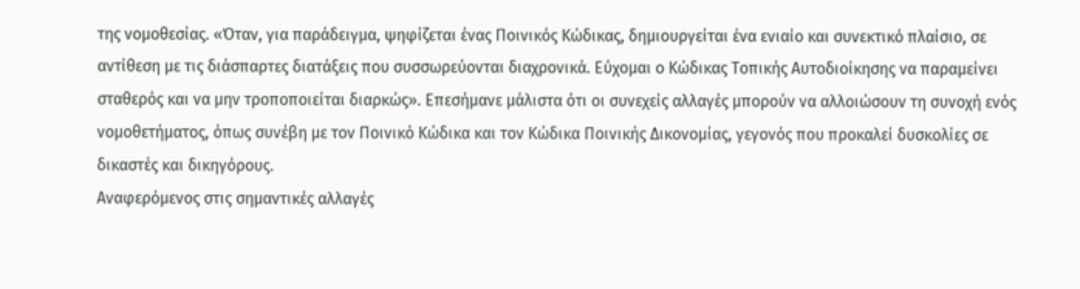της νομοθεσίας. «Όταν, για παράδειγμα, ψηφίζεται ένας Ποινικός Κώδικας, δημιουργείται ένα ενιαίο και συνεκτικό πλαίσιο, σε αντίθεση με τις διάσπαρτες διατάξεις που συσσωρεύονται διαχρονικά. Εύχομαι ο Κώδικας Τοπικής Αυτοδιοίκησης να παραμείνει σταθερός και να μην τροποποιείται διαρκώς». Επεσήμανε μάλιστα ότι οι συνεχείς αλλαγές μπορούν να αλλοιώσουν τη συνοχή ενός νομοθετήματος, όπως συνέβη με τον Ποινικό Κώδικα και τον Κώδικα Ποινικής Δικονομίας, γεγονός που προκαλεί δυσκολίες σε δικαστές και δικηγόρους.
Αναφερόμενος στις σημαντικές αλλαγές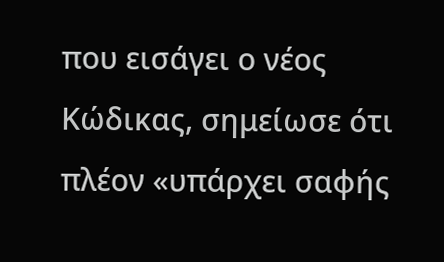που εισάγει ο νέος Κώδικας, σημείωσε ότι πλέον «υπάρχει σαφής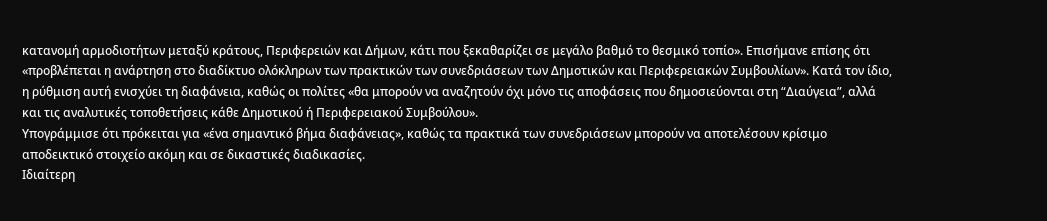κατανομή αρμοδιοτήτων μεταξύ κράτους, Περιφερειών και Δήμων, κάτι που ξεκαθαρίζει σε μεγάλο βαθμό το θεσμικό τοπίο». Επισήμανε επίσης ότι «προβλέπεται η ανάρτηση στο διαδίκτυο ολόκληρων των πρακτικών των συνεδριάσεων των Δημοτικών και Περιφερειακών Συμβουλίων». Κατά τον ίδιο, η ρύθμιση αυτή ενισχύει τη διαφάνεια, καθώς οι πολίτες «θα μπορούν να αναζητούν όχι μόνο τις αποφάσεις που δημοσιεύονται στη “Διαύγεια”, αλλά και τις αναλυτικές τοποθετήσεις κάθε Δημοτικού ή Περιφερειακού Συμβούλου».
Υπογράμμισε ότι πρόκειται για «ένα σημαντικό βήμα διαφάνειας», καθώς τα πρακτικά των συνεδριάσεων μπορούν να αποτελέσουν κρίσιμο αποδεικτικό στοιχείο ακόμη και σε δικαστικές διαδικασίες.
Ιδιαίτερη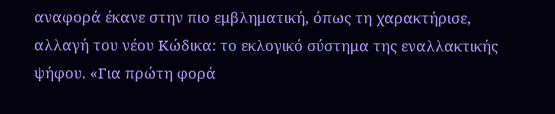αναφορά έκανε στην πιο εμβληματική, όπως τη χαρακτήρισε, αλλαγή του νέου Κώδικα: το εκλογικό σύστημα της εναλλακτικής ψήφου. «Για πρώτη φορά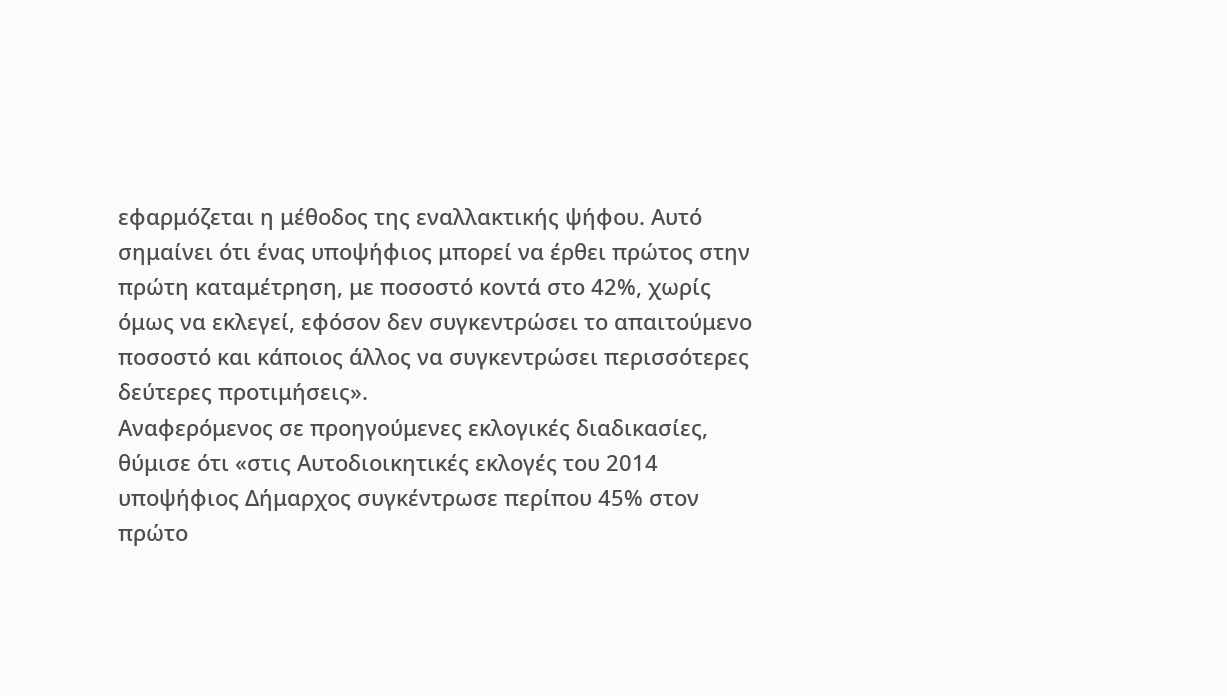εφαρμόζεται η μέθοδος της εναλλακτικής ψήφου. Αυτό σημαίνει ότι ένας υποψήφιος μπορεί να έρθει πρώτος στην πρώτη καταμέτρηση, με ποσοστό κοντά στο 42%, χωρίς όμως να εκλεγεί, εφόσον δεν συγκεντρώσει το απαιτούμενο ποσοστό και κάποιος άλλος να συγκεντρώσει περισσότερες δεύτερες προτιμήσεις».
Αναφερόμενος σε προηγούμενες εκλογικές διαδικασίες, θύμισε ότι «στις Αυτοδιοικητικές εκλογές του 2014 υποψήφιος Δήμαρχος συγκέντρωσε περίπου 45% στον πρώτο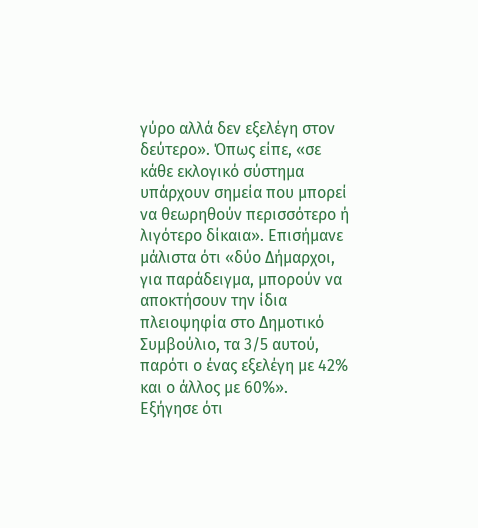γύρο αλλά δεν εξελέγη στον δεύτερο». Όπως είπε, «σε κάθε εκλογικό σύστημα υπάρχουν σημεία που μπορεί να θεωρηθούν περισσότερο ή λιγότερο δίκαια». Επισήμανε μάλιστα ότι «δύο Δήμαρχοι, για παράδειγμα, μπορούν να αποκτήσουν την ίδια πλειοψηφία στο Δημοτικό Συμβούλιο, τα 3/5 αυτού, παρότι ο ένας εξελέγη με 42% και ο άλλος με 60%».
Εξήγησε ότι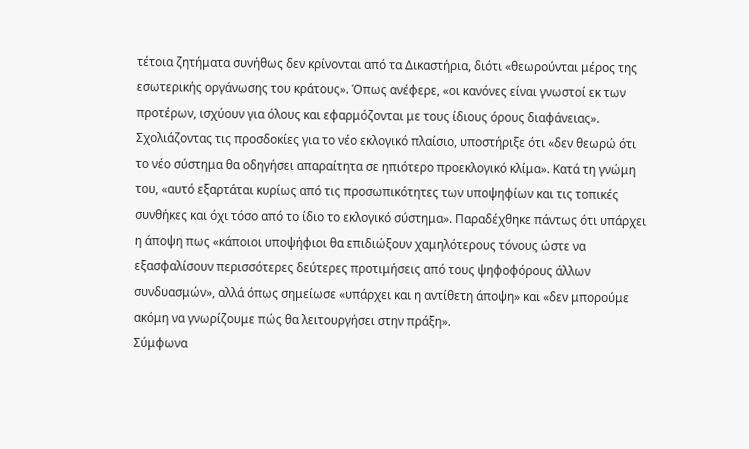τέτοια ζητήματα συνήθως δεν κρίνονται από τα Δικαστήρια, διότι «θεωρούνται μέρος της εσωτερικής οργάνωσης του κράτους». Όπως ανέφερε, «οι κανόνες είναι γνωστοί εκ των προτέρων, ισχύουν για όλους και εφαρμόζονται με τους ίδιους όρους διαφάνειας».
Σχολιάζοντας τις προσδοκίες για το νέο εκλογικό πλαίσιο, υποστήριξε ότι «δεν θεωρώ ότι το νέο σύστημα θα οδηγήσει απαραίτητα σε ηπιότερο προεκλογικό κλίμα». Κατά τη γνώμη του, «αυτό εξαρτάται κυρίως από τις προσωπικότητες των υποψηφίων και τις τοπικές συνθήκες και όχι τόσο από το ίδιο το εκλογικό σύστημα». Παραδέχθηκε πάντως ότι υπάρχει η άποψη πως «κάποιοι υποψήφιοι θα επιδιώξουν χαμηλότερους τόνους ώστε να εξασφαλίσουν περισσότερες δεύτερες προτιμήσεις από τους ψηφοφόρους άλλων συνδυασμών», αλλά όπως σημείωσε «υπάρχει και η αντίθετη άποψη» και «δεν μπορούμε ακόμη να γνωρίζουμε πώς θα λειτουργήσει στην πράξη».
Σύμφωνα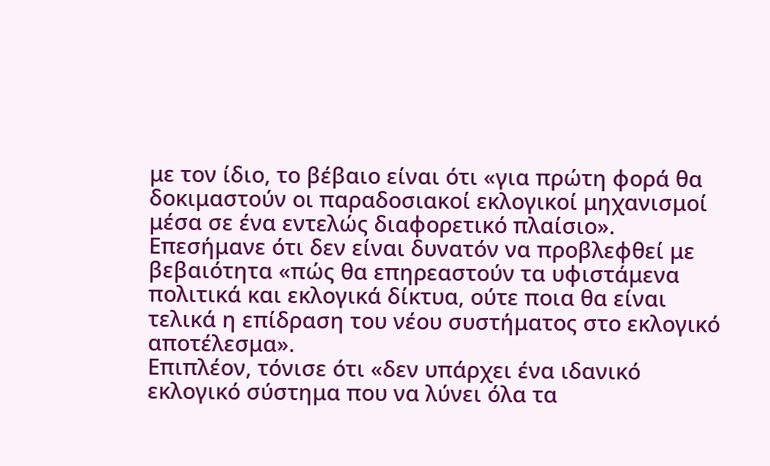με τον ίδιο, το βέβαιο είναι ότι «για πρώτη φορά θα δοκιμαστούν οι παραδοσιακοί εκλογικοί μηχανισμοί μέσα σε ένα εντελώς διαφορετικό πλαίσιο». Επεσήμανε ότι δεν είναι δυνατόν να προβλεφθεί με βεβαιότητα «πώς θα επηρεαστούν τα υφιστάμενα πολιτικά και εκλογικά δίκτυα, ούτε ποια θα είναι τελικά η επίδραση του νέου συστήματος στο εκλογικό αποτέλεσμα».
Επιπλέον, τόνισε ότι «δεν υπάρχει ένα ιδανικό εκλογικό σύστημα που να λύνει όλα τα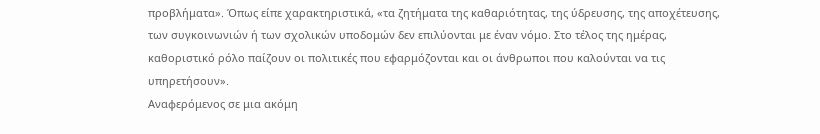προβλήματα». Όπως είπε χαρακτηριστικά, «τα ζητήματα της καθαριότητας, της ύδρευσης, της αποχέτευσης, των συγκοινωνιών ή των σχολικών υποδομών δεν επιλύονται με έναν νόμο. Στο τέλος της ημέρας, καθοριστικό ρόλο παίζουν οι πολιτικές που εφαρμόζονται και οι άνθρωποι που καλούνται να τις υπηρετήσουν».
Αναφερόμενος σε μια ακόμη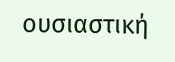ουσιαστική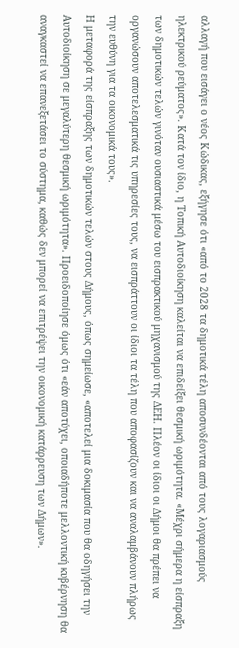αλλαγή που εισάγει ο νέος Κώδικας, εξήγησε ότι «από το 2028 τα δημοτικά τέλη αποσυνδέονται από τους λογαριασμούς ηλεκτρικού ρεύματος». Κατά τον ίδιο, η Τοπική Αυτοδιοίκηση καλείται να επιδείξει θεσμική ωριμότητα. «Μέχρι σήμερα η είσπραξη των δημοτικών τελών γινόταν ουσιαστικά μέσω του εισπρακτικού μηχανισμού της ΔΕΗ. Πλέον οι ίδιοι οι Δήμοι θα πρέπει να οργανώσουν αποτελεσματικά τις υπηρεσίες τους, να εισπράττουν οι ίδιοι τα τέλη που αποφασίζουν και να αναλαμβάνουν πλήρως την ευθύνη για τα οικονομικά τους».
Η μεταφορά της είσπραξης των δημοτικών τελών στους Δήμους, όπως σημείωσε, «αποτελεί μια δοκιμασία που θα οδηγήσει την Αυτοδιοίκηση σε μεγαλύτερη θεσμική ωριμότητα». Προειδοποίησε όμως ότι «εάν αποτύχει, οποιαδήποτε μελλοντική κυβέρνηση θα αναγκαστεί να επανεξετάσει το σύστημα, καθώς δεν μπορεί να επιτρέψει την οικονομική κατάρρευση των Δήμων».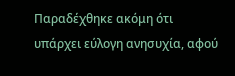Παραδέχθηκε ακόμη ότι υπάρχει εύλογη ανησυχία, αφού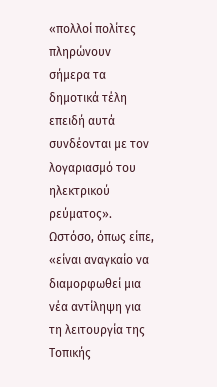«πολλοί πολίτες πληρώνουν σήμερα τα δημοτικά τέλη επειδή αυτά συνδέονται με τον λογαριασμό του ηλεκτρικού ρεύματος». Ωστόσο, όπως είπε, «είναι αναγκαίο να διαμορφωθεί μια νέα αντίληψη για τη λειτουργία της Τοπικής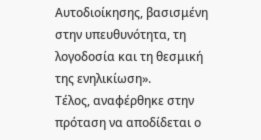Αυτοδιοίκησης, βασισμένη στην υπευθυνότητα, τη λογοδοσία και τη θεσμική της ενηλικίωση».
Τέλος, αναφέρθηκε στην πρόταση να αποδίδεται ο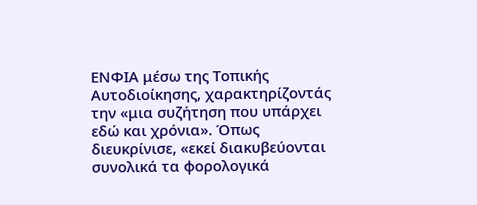ΕΝΦΙΑ μέσω της Τοπικής Αυτοδιοίκησης, χαρακτηρίζοντάς την «μια συζήτηση που υπάρχει εδώ και χρόνια». Όπως διευκρίνισε, «εκεί διακυβεύονται συνολικά τα φορολογικά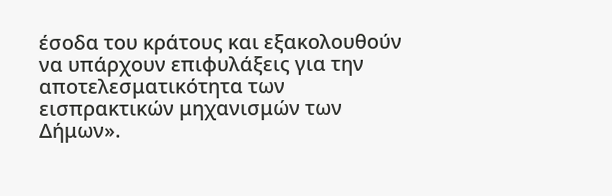έσοδα του κράτους και εξακολουθούν να υπάρχουν επιφυλάξεις για την αποτελεσματικότητα των εισπρακτικών μηχανισμών των Δήμων».